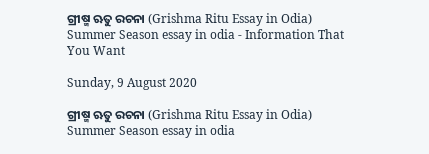ଗ୍ରୀଷ୍ମ ଋତୁ ରଚନା (Grishma Ritu Essay in Odia) Summer Season essay in odia - Information That You Want

Sunday, 9 August 2020

ଗ୍ରୀଷ୍ମ ଋତୁ ରଚନା (Grishma Ritu Essay in Odia) Summer Season essay in odia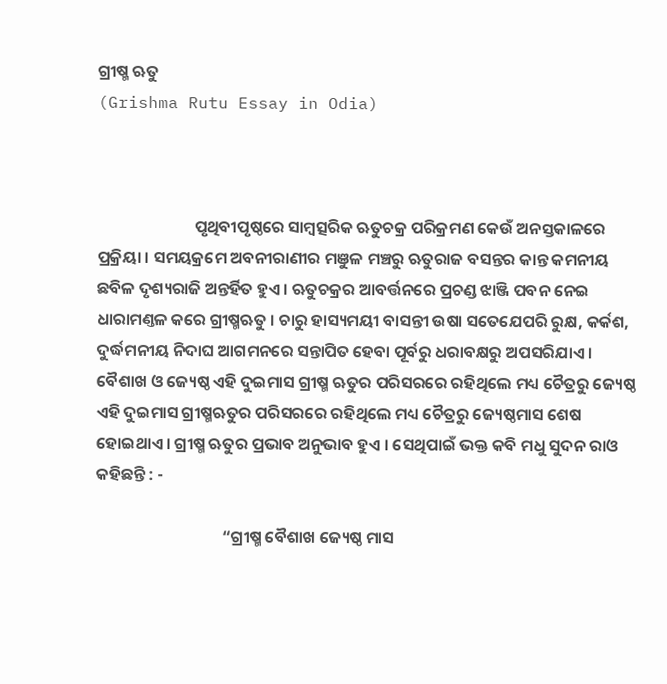ଗ୍ରୀଷ୍ମ ଋତୁ
(Grishma Rutu Essay in Odia)



                          ପୃଥିବୀପୃଷ୍ଠରେ ସାମ୍ଵତ୍ସରିକ ଋତୁଚକ୍ର ପରିକ୍ରମଣ କେଉଁ ଅନସ୍ତକାଳରେ ପ୍ରକ୍ରିୟା । ସମୟକ୍ରମେ ଅବନୀରାଣୀର ମଞୁଳ ମଞ୍ଚରୁ ଋତୁରାଜ ବସନ୍ତର କାନ୍ତ କମନୀୟ ଛବିଳ ଦୃଶ୍ୟରାଜି ଅନ୍ତର୍ହିତ ହୁଏ । ଋତୁଚକ୍ରର ଆବର୍ତ୍ତନରେ ପ୍ରଚଣ୍ଡ ଝାଞ୍ଜି ପବନ ନେଇ ଧାରାମଣ୍ତଳ କରେ ଗ୍ରୀଷ୍ମଋତୁ । ଚାରୁ ହାସ୍ୟମୟୀ ବାସନ୍ତୀ ଉଷା ସତେଯେପରି ରୁକ୍ଷ, କର୍କଶ, ଦୁର୍ଦ୍ଧମନୀୟ ନିଦାଘ ଆଗମନରେ ସନ୍ତାପିତ ହେବା ପୂର୍ବରୁ ଧରାବକ୍ଷରୁ ଅପସରିଯାଏ । ବୈଶାଖ ଓ ଜ୍ୟେଷ୍ଠ ଏହି ଦୁଇମାସ ଗ୍ରୀଷ୍ମ ଋତୁର ପରିସରରେ ରହିଥିଲେ ମଧ୍ୟ ଚୈତ୍ରରୁ ଜ୍ୟେଷ୍ଠ ଏହି ଦୁଇମାସ ଗ୍ରୀଷ୍ମଋତୁର ପରିସରରେ ରହିଥିଲେ ମଧ୍ୟ ଚୈତ୍ରରୁ ଜ୍ୟେଷ୍ଠମାସ ଶେଷ ହୋଇଥାଏ । ଗ୍ରୀଷ୍ମ ଋତୁର ପ୍ରଭାବ ଅନୁଭାବ ହୁଏ । ସେଥିପାଇଁ ଭକ୍ତ କବି ମଧୁ ସୁଦନ ରାଓ କହିଛନ୍ତି : -

                                  “ଗ୍ରୀଷ୍ମ ବୈଶାଖ ଜ୍ୟେଷ୍ଠ ମାସ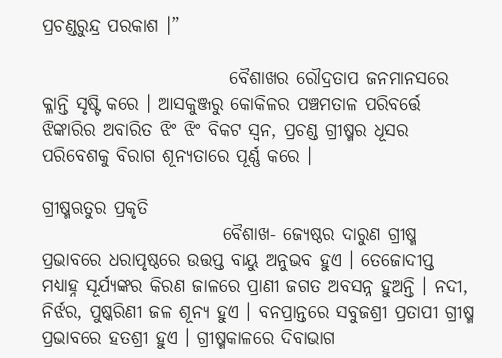ପ୍ରଚଣ୍ଡରୁନ୍ଦ୍ର ପରକାଶ ।”

                          ବୈଶାଖର ରୌଦ୍ରତାପ ଜନମାନସରେ କ୍ଳାନ୍ତି ସୃଷ୍ଟି କରେ ‌। ଆସକୁଞ୍ଜରୁ କୋକିଳର ପଞ୍ଚମତାଳ ପରିବର୍ତ୍ତେ ଝିଙ୍କାରିର ଅବାରିତ ଝିଂ ଝିଂ ବିକଟ ସ୍ଵନ, ପ୍ରଚଣ୍ଡ ଗ୍ରୀଷ୍ମର ଧୂସର ପରିବେଶକୁ ବିରାଗ ଶୂନ୍ୟତାରେ ପୂର୍ଣ୍ଣ କରେ ।

ଗ୍ରୀଷ୍ମଋତୁର ପ୍ରକୃତି
                         ବୈଶାଖ- ଜ୍ୟେଷ୍ଠର ଦାରୁଣ ଗ୍ରୀଷ୍ମ ପ୍ରଭାବରେ ଧରାପୃଷ୍ଠରେ ଉତ୍ତପ୍ତ ବାୟୁ ଅନୁଭବ ହୁଏ । ତେଜୋଦୀପ୍ତ ମଧ୍ୟାହ୍ନ ସୂର୍ଯ୍ୟଙ୍କର କିରଣ ଜାଳରେ ପ୍ରାଣୀ ଜଗତ ଅବସନ୍ନ ହୁଅନ୍ତି । ନଦୀ, ନିର୍ଝର, ପୁଷ୍କରିଣୀ ଜଳ ଶୂନ୍ୟ ହୁଏ । ବନପ୍ରାନ୍ତରେ ସବୁଜଶ୍ରୀ ପ୍ରତାପୀ ଗ୍ରୀଷ୍ମ ପ୍ରଭାବରେ ହତଶ୍ରୀ ହୁଏ । ଗ୍ରୀଷ୍ମକାଳରେ ଦିବାଭାଗ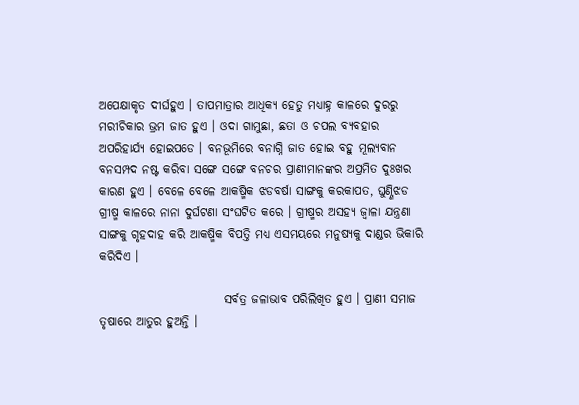ଅପେକ୍ଷାକୃତ ଦୀର୍ଘହୁଏ । ତାପମାତ୍ରାର ଆଧିକ୍ୟ ହେତୁ ମଧ୍ୟାହ୍ନ କାଳରେ ଦୁରରୁ ମରୀଚିକାର ଭ୍ରମ ଜାତ ହୁଏ । ଓଦା ଗାମୁଛା, ଛତା ଓ ଚପଲ ବ୍ୟବହାର ଅପରିହାର୍ଯ୍ୟ ହୋଇପଡେ । ବନଭୂମିରେ ବନାଗ୍ନି ଜାତ ହୋଇ ବହୁ ମୂଲ୍ୟବାନ ବନସମ୍ପଦ ନଷ୍ଟ କରିବା ସଙ୍ଗେ ସଙ୍ଗେ ବନଚର ପ୍ରାଣୀମାନଙ୍କର ଅପ୍ରମିତ ଦୁଃଖର କାରଣ ହୁଏ । ବେଳେ ବେଳେ ଆକଷ୍ମିକ ଝଡବର୍ଷା ସାଙ୍ଗକୁ କରକାପତ, ଘୁଣ୍ଣିଝଡ ଗ୍ରୀଷ୍ମ କାଳରେ ନାନା ଦୁର୍ଘଟଣା ସଂଘଟିତ କରେ । ଗ୍ରୀଷ୍ମର ଅସହ୍ୟ ଜ୍ଵାଳା ଯନ୍ତ୍ରଣା ସାଙ୍ଗକୁ ଗୃହଦାହ କରି ଆକଷ୍ମିକ ବିପତ୍ତି ମଧ୍ୟ ଏସମୟରେ ମନୁଷ୍ୟକୁ ଦାଣ୍ଡର ଭିକାରି କରିଦିଏ ।

                          ସର୍ବତ୍ର ଜଳାଭାବ ପରିଲିଖିତ ହୁଏ । ପ୍ରାଣୀ ସମାଜ ତୃଷାରେ ଆତୁର ହୁଅନ୍ତି ।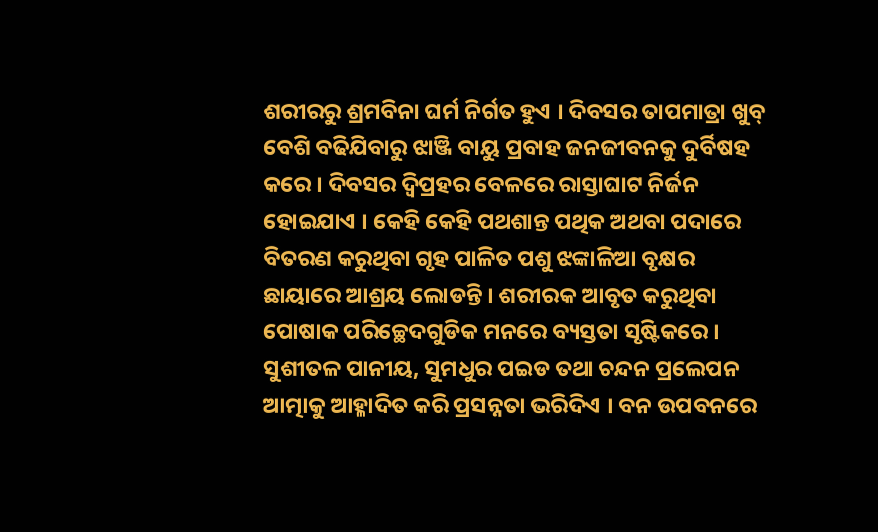ଶରୀରରୁ ଶ୍ରମବିନା ଘର୍ମ ନିର୍ଗତ ହୁଏ । ଦିବସର ତାପମାତ୍ରା ଖୁବ୍ ବେଶି ବଢିଯିବାରୁ ଝାଞ୍ଜି ବାୟୁ ପ୍ରବାହ ଜନଜୀବନକୁ ଦୁର୍ବିଷହ କରେ । ଦିବସର ଦ୍ଵିପ୍ରହର ବେଳରେ ରାସ୍ତାଘାଟ ନିର୍ଜନ ହୋଇଯାଏ । କେହି କେହି ପଥଶାନ୍ତ ପଥିକ ଅଥବା ପଦାରେ ବିତରଣ କରୁଥିବା ଗୃହ ପାଳିତ ପଶୁ ଝଙ୍କାଳିଆ ବୃକ୍ଷର ଛାୟାରେ ଆଶ୍ରୟ ଲୋଡନ୍ତି । ଶରୀରକ ଆବୃତ କରୁଥିବା ପୋଷାକ ପରିଚ୍ଛେଦଗୁଡିକ ମନରେ ବ୍ୟସ୍ତତା ସୃଷ୍ଟିକରେ । ସୁଶୀତଳ ପାନୀୟ, ସୁମଧୁର ପଇଡ ତଥା ଚନ୍ଦନ ପ୍ରଲେପନ ଆତ୍ମାକୁ ଆହ୍ଳାଦିତ କରି ପ୍ରସନ୍ନତା ଭରିଦିଏ । ବନ ଉପବନରେ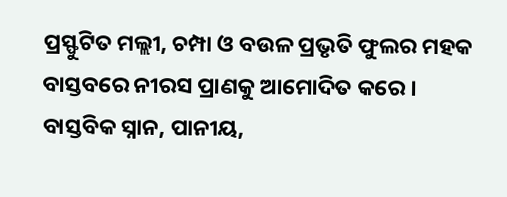ପ୍ରସ୍ଫୁଟିତ ମଲ୍ଲୀ, ଚମ୍ପା ଓ ବଉଳ ପ୍ରଭୃତି ଫୁଲର ମହକ ବାସ୍ତବରେ ନୀରସ ପ୍ରାଣକୁ ଆମୋଦିତ କରେ । ବାସ୍ତବିକ ସ୍ନାନ, ପାନୀୟ,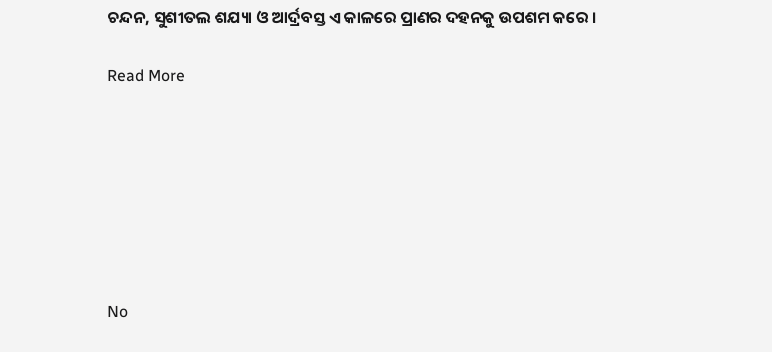ଚନ୍ଦନ, ସୁଶୀତଲ ଶଯ୍ୟା ଓ ଆର୍ଦ୍ରବସ୍ତ ଏ କାଳରେ ପ୍ରାଣର ଦହନକୁ ଉପଶମ କରେ ‌।

Read More







No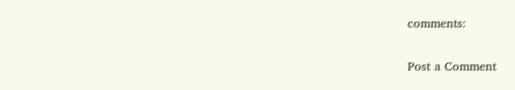comments:

Post a Comment